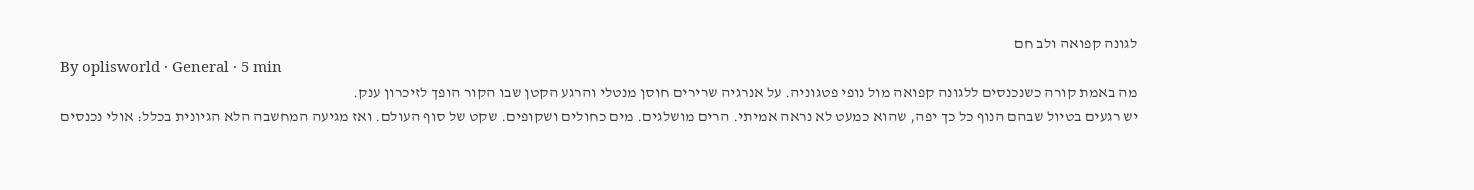לגונה קפואה ולב חם
By oplisworld · General · 5 min
מה באמת קורה כשנכנסים ללגונה קפואה מול נופי פטגוניה. על אנרגיה שרירים חוסן מנטלי והרגע הקטן שבו הקור הופך לזיכרון ענק.
יש רגעים בטיול שבהם הנוף כל כך יפה, שהוא כמעט לא נראה אמיתי. הרים מושלגים. מים כחולים ושקופים. שקט של סוף העולם. ואז מגיעה המחשבה הלא הגיונית בכלל: אולי נכנסים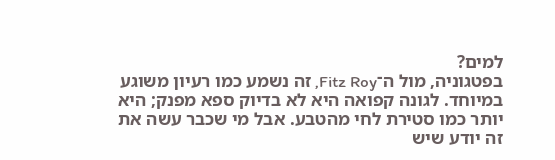למים?
בפטגוניה, מול ה־Fitz Roy, זה נשמע כמו רעיון משוגע במיוחד. לגונה קפואה היא לא בדיוק ספא מפנק; היא יותר כמו סטירת לחי מהטבע. אבל מי שכבר עשה את זה יודע שיש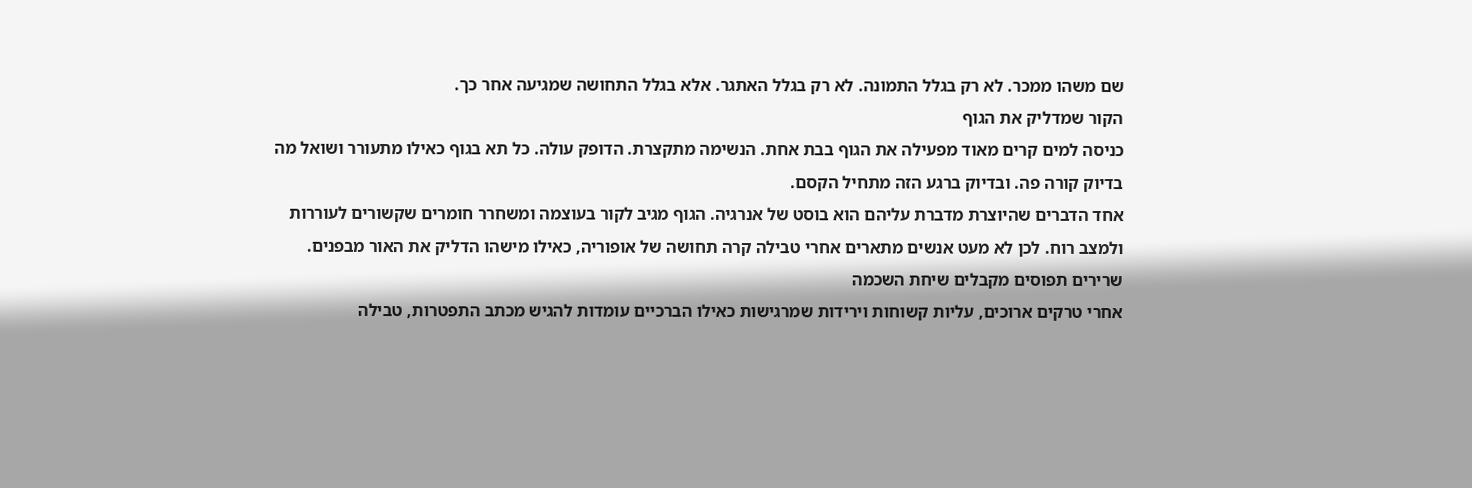שם משהו ממכר. לא רק בגלל התמונה. לא רק בגלל האתגר. אלא בגלל התחושה שמגיעה אחר כך.
הקור שמדליק את הגוף
כניסה למים קרים מאוד מפעילה את הגוף בבת אחת. הנשימה מתקצרת. הדופק עולה. כל תא בגוף כאילו מתעורר ושואל מה בדיוק קורה פה. ובדיוק ברגע הזה מתחיל הקסם.
אחד הדברים שהיוצרת מדברת עליהם הוא בוסט של אנרגיה. הגוף מגיב לקור בעוצמה ומשחרר חומרים שקשורים לעוררות ולמצב רוח. לכן לא מעט אנשים מתארים אחרי טבילה קרה תחושה של אופוריה, כאילו מישהו הדליק את האור מבפנים.
שרירים תפוסים מקבלים שיחת השכמה
אחרי טרקים ארוכים, עליות קשוחות וירידות שמרגישות כאילו הברכיים עומדות להגיש מכתב התפטרות, טבילה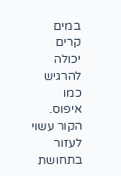במים קרים יכולה להרגיש כמו איפוס.
הקור עשוי לעזור בתחושת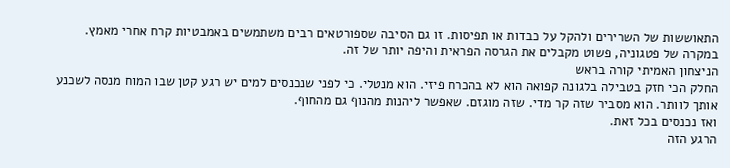התאוששות של השרירים ולהקל על כבדות או תפיסות. זו גם הסיבה שספורטאים רבים משתמשים באמבטיות קרח אחרי מאמץ. במקרה של פטגוניה, פשוט מקבלים את הגרסה הפראית והיפה יותר של זה.
הניצחון האמיתי קורה בראש
החלק הכי חזק בטבילה בלגונה קפואה הוא לא בהכרח פיזי. הוא מנטלי. כי לפני שנכנסים למים יש רגע קטן שבו המוח מנסה לשכנע אותך לוותר. הוא מסביר שזה קר מדי. שזה מוגזם. שאפשר ליהנות מהנוף גם מהחוף.
ואז נכנסים בכל זאת.
הרגע הזה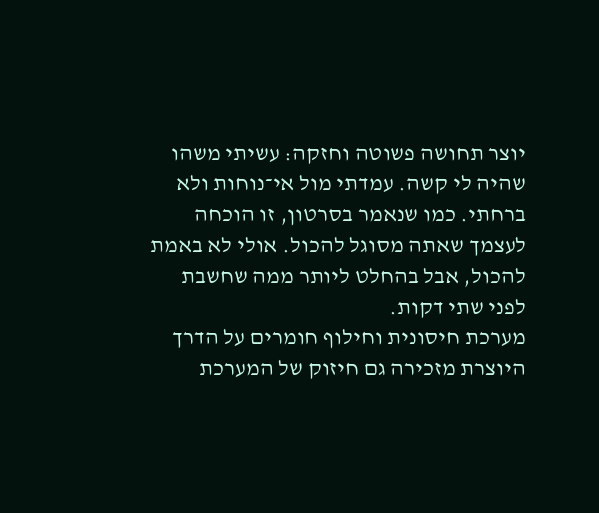יוצר תחושה פשוטה וחזקה: עשיתי משהו שהיה לי קשה. עמדתי מול אי־נוחות ולא ברחתי. כמו שנאמר בסרטון, זו הוכחה לעצמך שאתה מסוגל להכול. אולי לא באמת להכול, אבל בהחלט ליותר ממה שחשבת לפני שתי דקות.
מערכת חיסונית וחילוף חומרים על הדרך
היוצרת מזכירה גם חיזוק של המערכת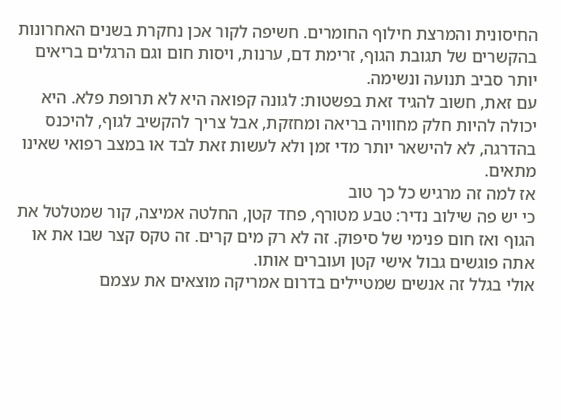החיסונית והמרצת חילוף החומרים. חשיפה לקור אכן נחקרת בשנים האחרונות בהקשרים של תגובת הגוף, זרימת דם, ערנות, ויסות חום וגם הרגלים בריאים יותר סביב תנועה ונשימה.
עם זאת, חשוב להגיד זאת בפשטות: לגונה קפואה היא לא תרופת פלא. היא יכולה להיות חלק מחוויה בריאה ומחזקת, אבל צריך להקשיב לגוף, להיכנס בהדרגה, לא להישאר יותר מדי זמן ולא לעשות זאת לבד או במצב רפואי שאינו מתאים.
אז למה זה מרגיש כל כך טוב
כי יש פה שילוב נדיר: טבע מטורף, פחד קטן, החלטה אמיצה, קור שמטלטל את הגוף ואז חום פנימי של סיפוק. זה לא רק מים קרים. זה טקס קצר שבו את או אתה פוגשים גבול אישי קטן ועוברים אותו.
אולי בגלל זה אנשים שמטיילים בדרום אמריקה מוצאים את עצמם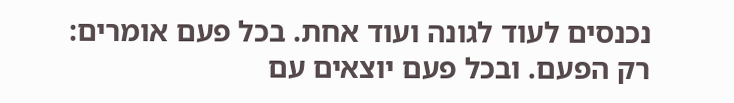נכנסים לעוד לגונה ועוד אחת. בכל פעם אומרים: רק הפעם. ובכל פעם יוצאים עם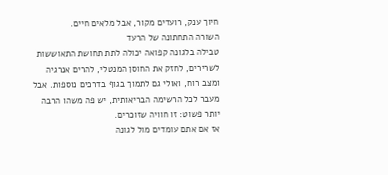חיוך ענק, רועדים מקור, אבל מלאים חיים.
השורה התחתונה של הרעד
טבילה בלגונה קפואה יכולה לתת תחושת התאוששות לשרירים, לחזק את החוסן המנטלי, להרים אנרגיה ומצב רוח, ואולי גם לתמוך בגוף בדרכים נוספות. אבל מעבר לכל הרשימה הבריאותית, יש פה משהו הרבה יותר פשוט: זו חוויה שזוכרים.
אז אם אתם עומדים מול לגונה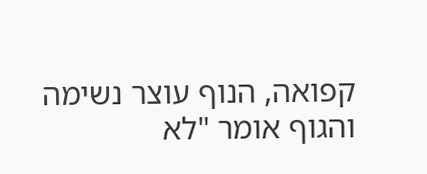קפואה, הנוף עוצר נשימה והגוף אומר "לא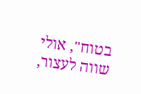בטוח", אולי שווה לעצור,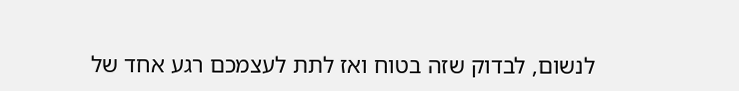לנשום, לבדוק שזה בטוח ואז לתת לעצמכם רגע אחד של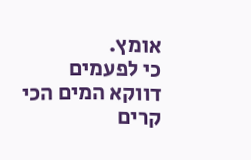אומץ.
כי לפעמים דווקא המים הכי קרים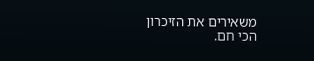משאירים את הזיכרון הכי חם.